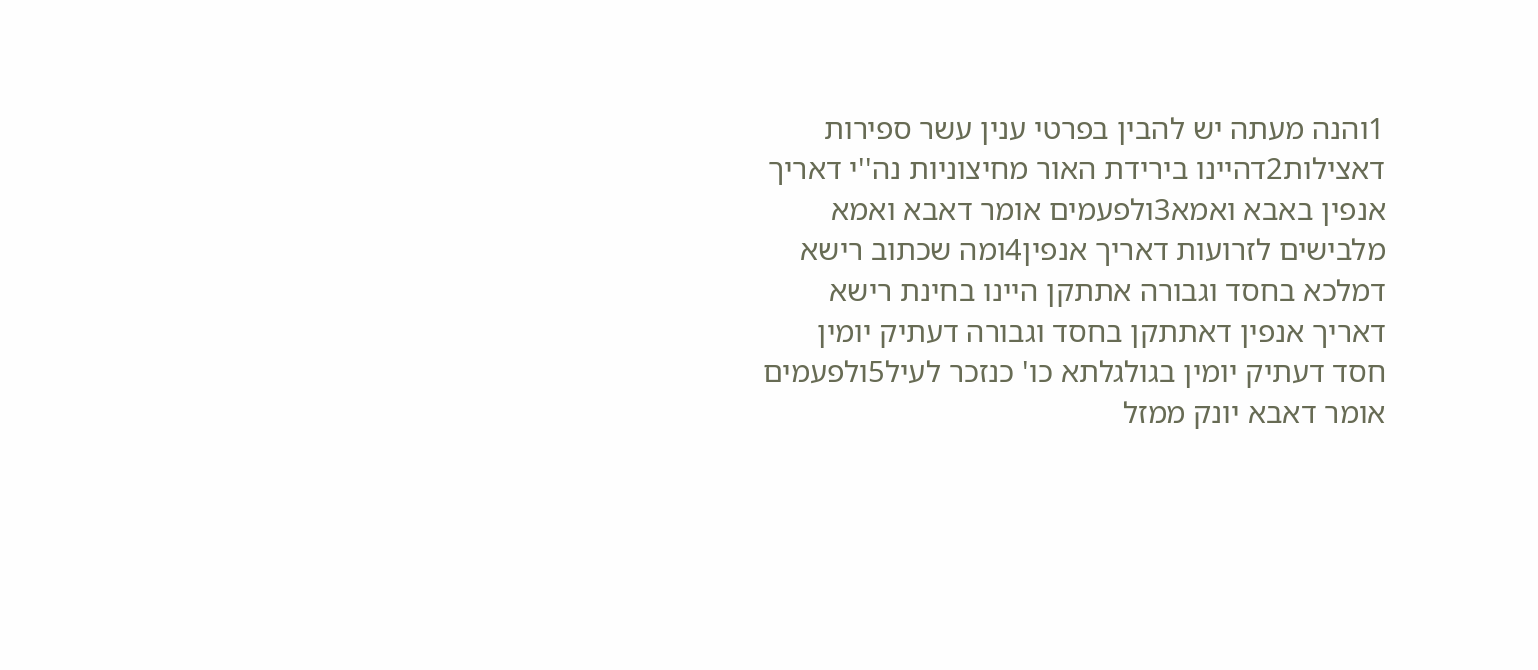1והנה מעתה יש להבין בפרטי ענין עשר ספירות דאצילות2דהיינו בירידת האור מחיצוניות נה''י דאריך אנפין באבא ואמא3ולפעמים אומר דאבא ואמא מלבישים לזרועות דאריך אנפין4ומה שכתוב רישא דמלכא בחסד וגבורה אתתקן היינו בחינת רישא דאריך אנפין דאתתקן בחסד וגבורה דעתיק יומין חסד דעתיק יומין בגולגלתא כו' כנזכר לעיל5ולפעמים אומר דאבא יונק ממזל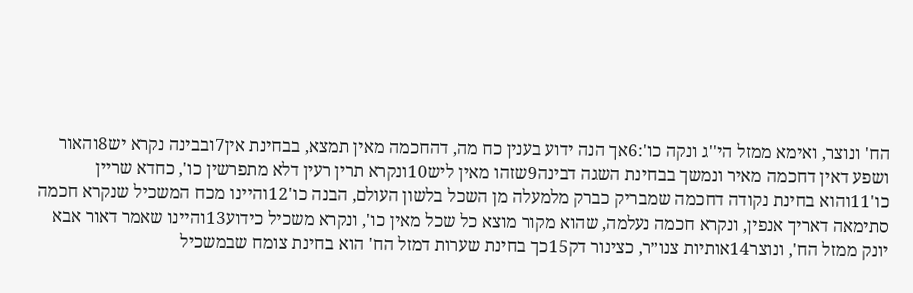הח' ונוצר, ואימא ממזל הי''ג ונקה כו':6אך הנה ידוע בענין כח מה, דהחכמה מאין תמצא, בבחינת אין7ובבינה נקרא יש8והאור ושפע דאין דחכמה מאיר ונמשך בבחינת השגה דבינה9שזהו מאין ליש10ונקרא תרין רעין דלא מתפרשין כו', כחדא שריין כו'11והוא בחינת נקודה דחכמה שמבריק כברק מלמעלה מן השכל בלשון העולם, הבנה כו'12והיינו מכח המשכיל שנקרא חכמה סתימאה דאריך אנפין, ונקרא חכמה נעלמה, שהוא מקור מוצא כל שכל מאין כו', ונקרא משכיל כידוע13והיינו שאמר דאור אבא יונק ממזל הח', ונוצר14אותיות צנו״ר, כצינור דק15כך בחינת שערות דמזל הח' הוא בחינת צומח שבמשכיל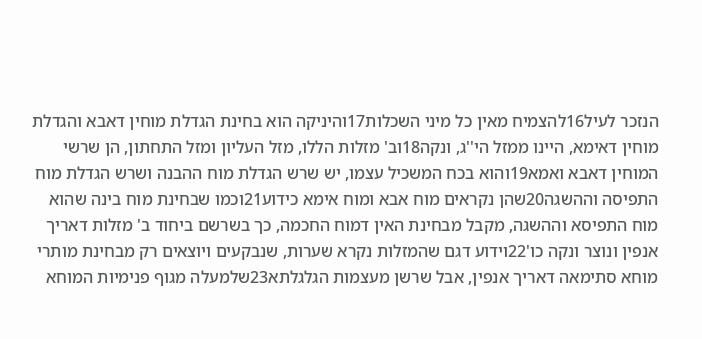הנזכר לעיל16להצמיח מאין כל מיני השכלות17והיניקה הוא בחינת הגדלת מוחין דאבא והגדלת מוחין דאימא, היינו ממזל הי''ג, ונקה18וב' מזלות הללו, מזל העליון ומזל התחתון, הן שרשי המוחין דאבא ואמא19והוא בכח המשכיל עצמו, יש שרש הגדלת מוח ההבנה ושרש הגדלת מוח התפיסה וההשגה20שהן נקראים מוח אבא ומוח אימא כידוע21וכמו שבחינת מוח בינה שהוא מוח התפיסא וההשגה, מקבל מבחינת האין דמוח החכמה, כך בשרשם ביחוד ב' מזלות דאריך אנפין ונוצר ונקה כו'22וידוע דגם שהמזלות נקרא שערות, שנבקעים ויוצאים רק מבחינת מותרי מוחא סתימאה דאריך אנפין, אבל שרשן מעצמות הגלגלתא23שלמעלה מגוף פנימיות המוחא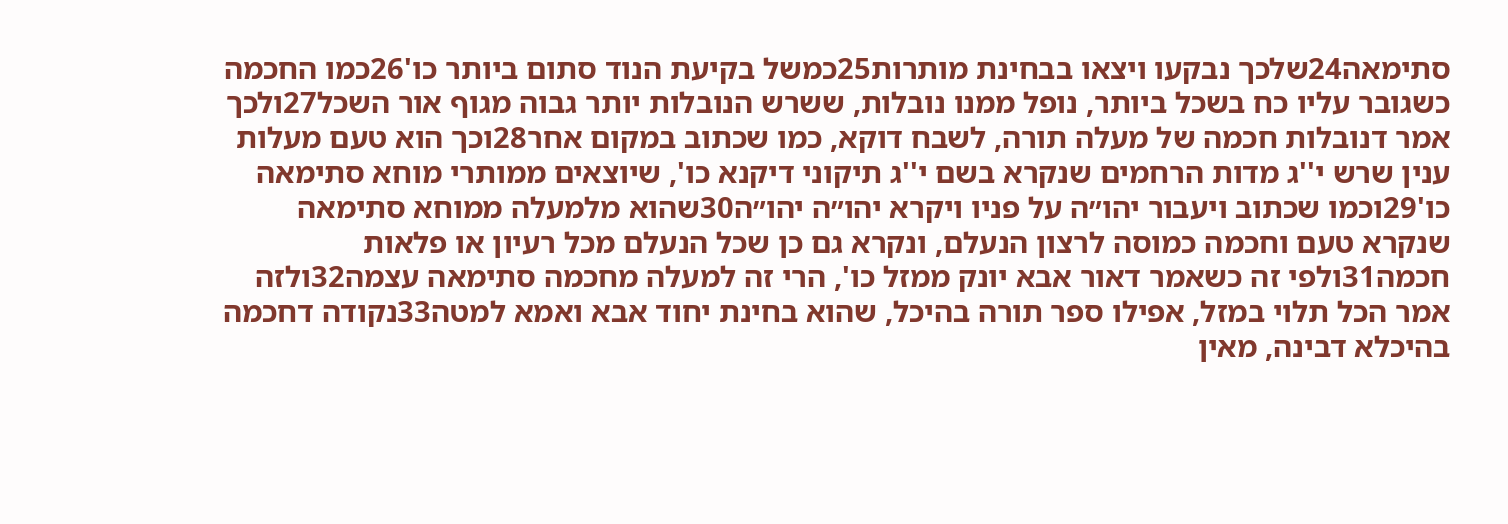סתימאה24שלכך נבקעו ויצאו בבחינת מותרות25כמשל בקיעת הנוד סתום ביותר כו'26כמו החכמה כשגובר עליו כח בשכל ביותר, נופל ממנו נובלות, ששרש הנובלות יותר גבוה מגוף אור השכל27ולכך אמר דנובלות חכמה של מעלה תורה, לשבח דוקא, כמו שכתוב במקום אחר28וכך הוא טעם מעלות ענין שרש י''ג מדות הרחמים שנקרא בשם י''ג תיקוני דיקנא כו', שיוצאים ממותרי מוחא סתימאה כו'29וכמו שכתוב ויעבור יהו״ה על פניו ויקרא יהו״ה יהו״ה30שהוא מלמעלה ממוחא סתימאה שנקרא טעם וחכמה כמוסה לרצון הנעלם, ונקרא גם כן שכל הנעלם מכל רעיון או פלאות חכמה31ולפי זה כשאמר דאור אבא יונק ממזל כו', הרי זה למעלה מחכמה סתימאה עצמה32ולזה אמר הכל תלוי במזל, אפילו ספר תורה בהיכל, שהוא בחינת יחוד אבא ואמא למטה33נקודה דחכמה בהיכלא דבינה, מאין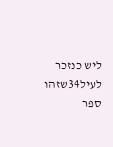ליש כנזכר לעיל34שזהו ספר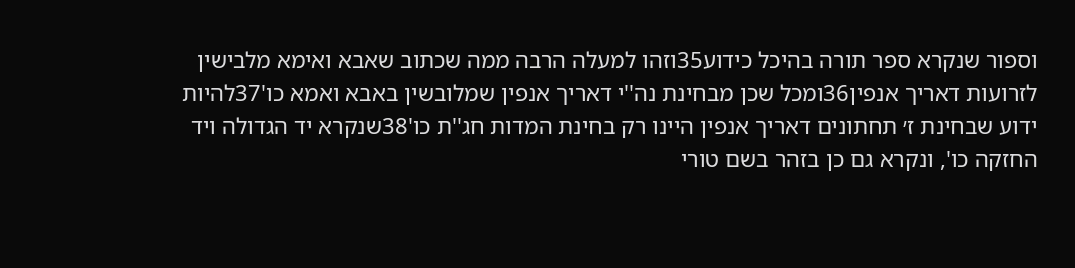וספור שנקרא ספר תורה בהיכל כידוע35וזהו למעלה הרבה ממה שכתוב שאבא ואימא מלבישין לזרועות דאריך אנפין36ומכל שכן מבחינת נה''י דאריך אנפין שמלובשין באבא ואמא כו'37להיות ידוע שבחינת ז׳ תחתונים דאריך אנפין היינו רק בחינת המדות חג''ת כו'38שנקרא יד הגדולה ויד החזקה כו', ונקרא גם כן בזהר בשם טורי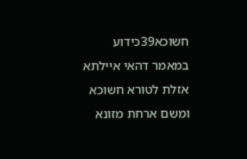חשוכא39כידוע במאמר דהאי איילתא אזלת לטורא חשוכא ומשם ארחת מזונא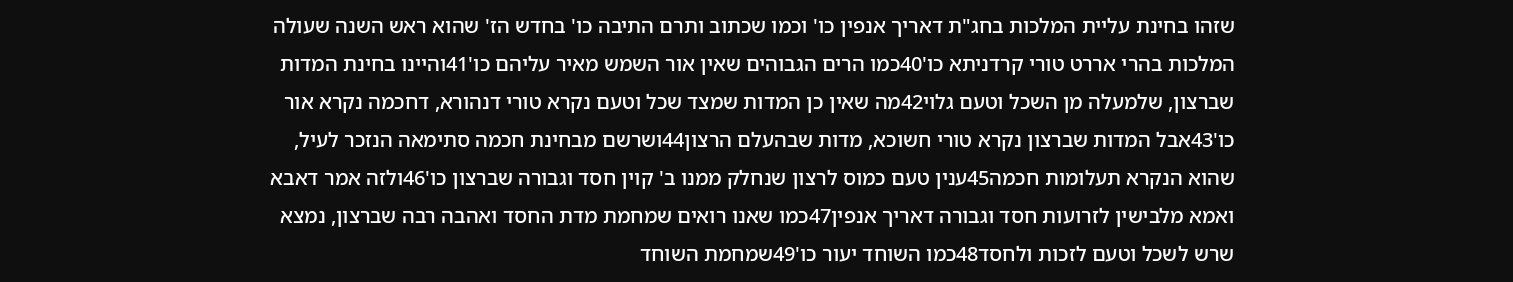שזהו בחינת עליית המלכות בחג"ת דאריך אנפין כו' וכמו שכתוב ותרם התיבה כו' בחדש הז' שהוא ראש השנה שעולה המלכות בהרי אררט טורי קרדניתא כו'40כמו הרים הגבוהים שאין אור השמש מאיר עליהם כו'41והיינו בחינת המדות שברצון, שלמעלה מן השכל וטעם גלוי42מה שאין כן המדות שמצד שכל וטעם נקרא טורי דנהורא, דחכמה נקרא אור כו'43אבל המדות שברצון נקרא טורי חשוכא, מדות שבהעלם הרצון44ושרשם מבחינת חכמה סתימאה הנזכר לעיל, שהוא הנקרא תעלומות חכמה45ענין טעם כמוס לרצון שנחלק ממנו ב' קוין חסד וגבורה שברצון כו'46ולזה אמר דאבא ואמא מלבישין לזרועות חסד וגבורה דאריך אנפין47כמו שאנו רואים שמחמת מדת החסד ואהבה רבה שברצון, נמצא שרש לשכל וטעם לזכות ולחסד48כמו השוחד יעור כו'49שמחמת השוחד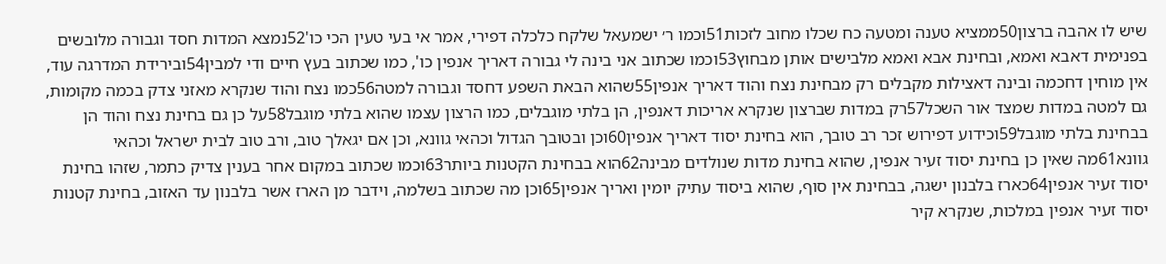שיש לו אהבה ברצון50ממציא טענה ומטעה כח שכלו מחוב לזכות51וכמו ר׳ ישמעאל שלקח כלכלה דפירי, אמר אי בעי טעין הכי כו'52נמצא המדות חסד וגבורה מלובשים בפנימית דאבא ואמא, ובחינת אבא ואמא מלבישים אותן מבחוץ53וכמו שכתוב אני בינה לי גבורה דאריך אנפין כו', כמו שכתוב בעץ חיים ודי למבין54ובירידת המדרגה עוד, אין מוחין דחכמה ובינה דאצילות מקבלים רק מבחינת נצח והוד דאריך אנפין55שהוא הבאת השפע דחסד וגבורה למטה56כמו נצח והוד שנקרא מאזני צדק בכמה מקומות, גם למטה במדות שמצד אור השכל57רק במדות שברצון שנקרא אריכות דאנפין, הן בלתי מוגבלים, כמו הרצון עצמו שהוא בלתי מוגבל58על כן גם בחינת נצח והוד הן בבחינת בלתי מוגבל59וכידוע דפירוש זכר רב טובך, הוא בחינת יסוד דאריך אנפין60וכן ובטובך הגדול וכהאי גוונא, וכן אם יגאלך טוב, ורב טוב לבית ישראל וכהאי גוונא61מה שאין כן בחינת יסוד זעיר אנפין, שהוא בחינת מדות שנולדים מבינה62הוא בבחינת הקטנות ביותר63וכמו שכתוב במקום אחר בענין צדיק כתמר, שזהו בחינת יסוד זעיר אנפין64כארז בלבנון ישגה, בבחינת אין סוף, שהוא ביסוד עתיק יומין ואריך אנפין65וכן מה שכתוב בשלמה, וידבר מן הארז אשר בלבנון עד האזוב, בחינת קטנות יסוד זעיר אנפין במלכות, שנקרא קיר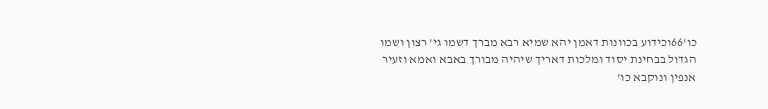כו'66וכידוע בכוונות דאמן יהא שמיא רבא מברך דשמו גי' רצון ושמו הגדול בבחינת יסוד ומלכות דאריך שיהיה מבורך באבא ואמא וזעיר אנפין ונוקבא כו'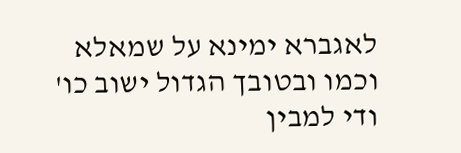לאגברא ימינא על שמאלא וכמו ובטובך הגדול ישוב כו' ודי למבין